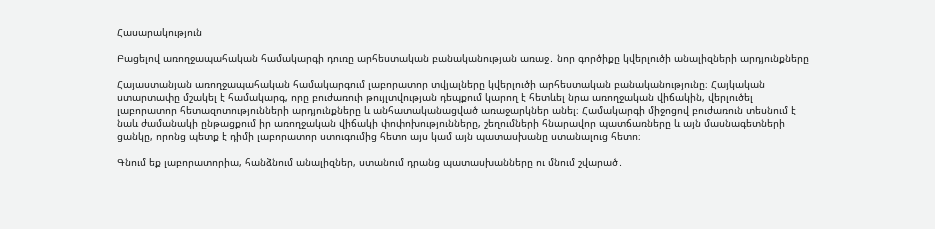Հասարակություն

Բացելով առողջապահական համակարգի դուռը արհեստական բանականության առաջ․ նոր գործիքը կվերլուծի անալիզների արդյունքները

Հայաստանյան առողջապահական համակարգում լաբորատոր տվյալները կվերլուծի արհեստական բանականությունը։ Հայկական ստարտափը մշակել է համակարգ, որը բուժառուի թույլտվության դեպքում կարող է հետևել նրա առողջական վիճակին, վերլուծել լաբորատոր հետազոտությունների արդյունքները և անհատականացված առաջարկներ անել։ Համակարգի միջոցով բուժառուն տեսնում է նաև ժամանակի ընթացքում իր առողջական վիճակի փոփոխությունները, շեղումների հնարավոր պատճառները և այն մասնագետների ցանկը, որոնց պետք է դիմի լաբորատոր ստուգումից հետո այս կամ այն պատասխանը ստանալուց հետո։

Գնում եք լաբորատորիա, հանձնում անալիզներ, ստանում դրանց պատասխանները ու մնում շվարած․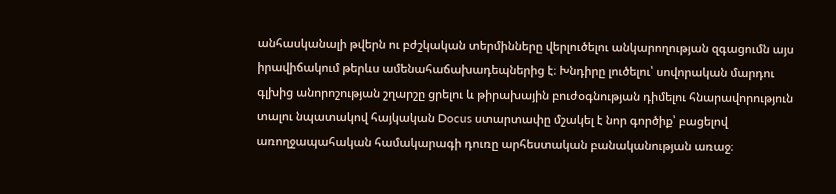անհասկանալի թվերն ու բժշկական տերմինները վերլուծելու անկարողության զգացումն այս իրավիճակում թերևս ամենահաճախադեպներից է։ Խնդիրը լուծելու՝ սովորական մարդու գլխից անորոշության շղարշը ցրելու և թիրախային բուժօգնության դիմելու հնարավորություն տալու նպատակով հայկական Docus ստարտափը մշակել է նոր գործիք՝ բացելով առողջապահական համակարագի դուռը արհեստական բանականության առաջ։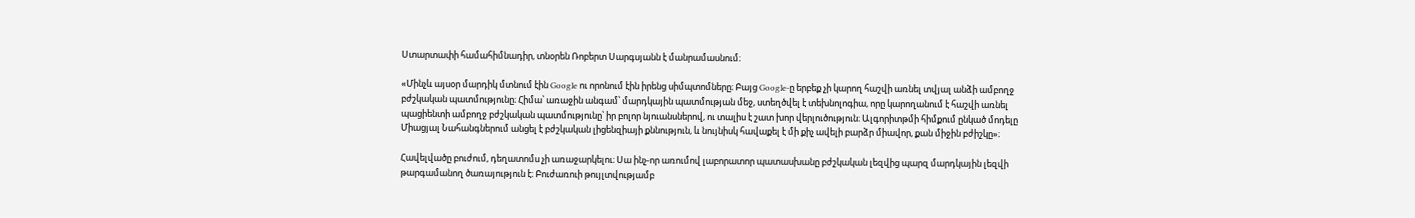Ստարտափի համահիմնադիր, տնօրեն Ռոբերտ Սարգսյանն է մանրամասնում։

«Մինչև այսօր մարդիկ մտնում էին Google ու որոնում էին իրենց սիմպտոմները։ Բայց Google-ը երբեք չի կարող հաշվի առնել տվյալ անձի ամբողջ բժշկական պատմությունը։ Հիմա՝ առաջին անգամ՝ մարդկային պատմության մեջ, ստեղծվել է տեխնոլոգիա, որը կարողանում է հաշվի առնել պացիենտի ամբողջ բժշկական պատմությունը՝ իր բոլոր նյուանսներով, ու տալիս է շատ խոր վերլուծություն։ Ալգորիտթմի հիմքում ընկած մոդելը Միացյալ Նահանգներում անցել է բժշկական լիցենզիայի քննություն, և նույնիսկ հավաքել է մի քիչ ավելի բարձր միավոր, քան միջին բժիշկը»։

Հավելվածը բուժում, դեղատոմս չի առաջարկելու։ Սա ինչ-որ առումով լաբորատոր պատասխանը բժշկական լեզվից պարզ մարդկային լեզվի թարգամանող ծառայություն է։ Բուժառուի թույլտվությամբ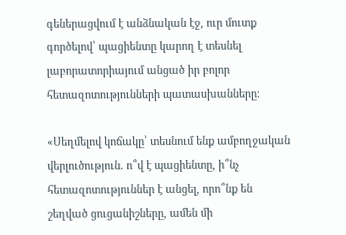գեներացվում է անձնական էջ, ուր մուտք գործելով՝ պացիենտը կարող է տեսնել լաբորատորիայում անցած իր բոլոր հետազոտությունների պատասխանները։

«Սեղմելով կոճակը՝ տեսնում ենք ամբողջական վերլուծություն․ ո՞վ է պացիենտը, ի՞նչ հետազոտություններ է անցել, որո՞նք են շեղված ցուցանիշները, ամեն մի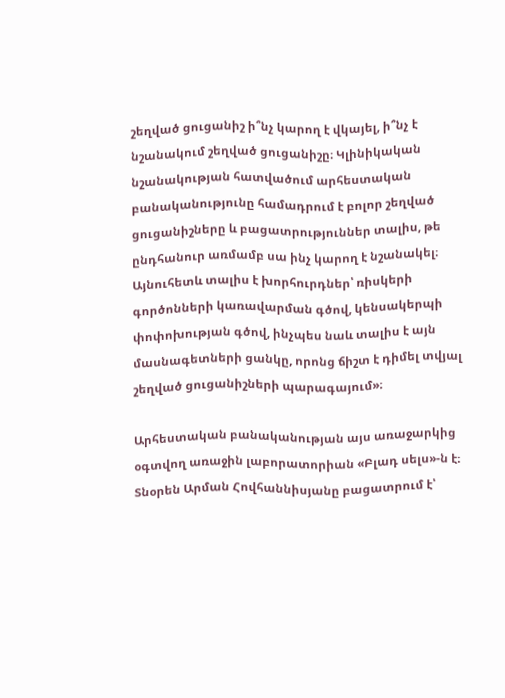շեղված ցուցանիշ ի՞նչ կարող է վկայել, ի՞նչ է նշանակում շեղված ցուցանիշը։ Կլինիկական նշանակության հատվածում արհեստական բանականությունը համադրում է բոլոր շեղված ցուցանիշները և բացատրություններ տալիս, թե ընդհանուր առմամբ սա ինչ կարող է նշանակել։ Այնուհետև տալիս է խորհուրդներ՝ ռիսկերի գործոնների կառավարման գծով, կենսակերպի փոփոխության գծով, ինչպես նաև տալիս է այն  մասնագետների ցանկը, որոնց ճիշտ է դիմել տվյալ շեղված ցուցանիշների պարագայում»։

Արհեստական բանականության այս առաջարկից օգտվող առաջին լաբորատորիան «Բլադ սելս»-ն է։ Տնօրեն Արման Հովհաննիսյանը բացատրում է՝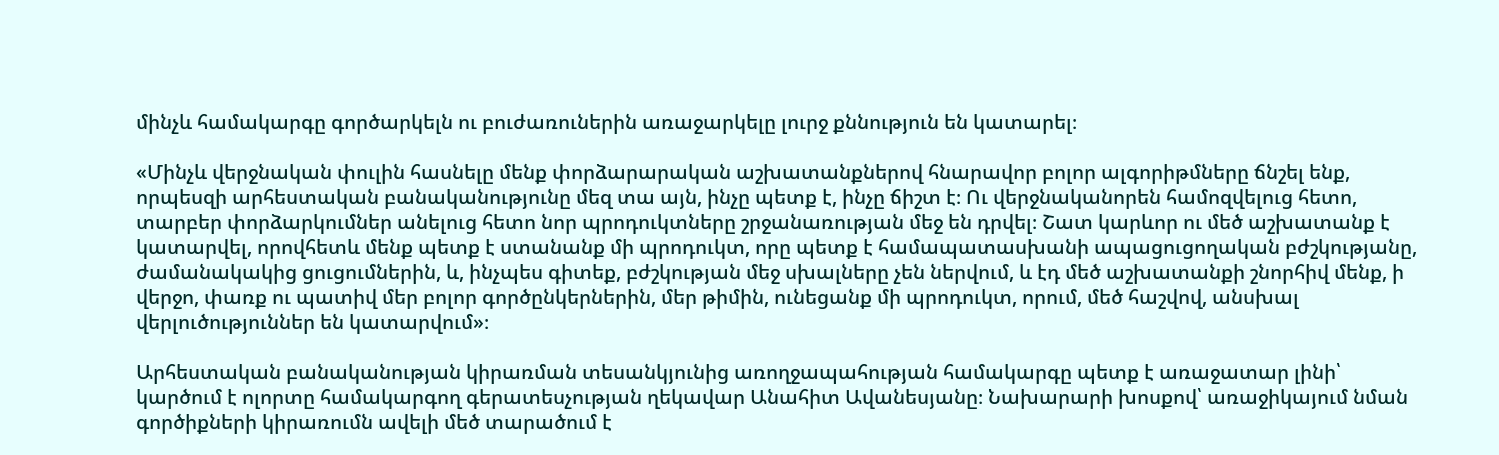մինչև համակարգը գործարկելն ու բուժառուներին առաջարկելը լուրջ քննություն են կատարել։

«Մինչև վերջնական փուլին հասնելը մենք փորձարարական աշխատանքներով հնարավոր բոլոր ալգորիթմները ճնշել ենք, որպեսզի արհեստական բանականությունը մեզ տա այն, ինչը պետք է, ինչը ճիշտ է։ Ու վերջնականորեն համոզվելուց հետո, տարբեր փորձարկումներ անելուց հետո նոր պրոդուկտները շրջանառության մեջ են դրվել։ Շատ կարևոր ու մեծ աշխատանք է կատարվել, որովհետև մենք պետք է ստանանք մի պրոդուկտ, որը պետք է համապատասխանի ապացուցողական բժշկությանը, ժամանակակից ցուցումներին, և, ինչպես գիտեք, բժշկության մեջ սխալները չեն ներվում, և էդ մեծ աշխատանքի շնորհիվ մենք, ի վերջո, փառք ու պատիվ մեր բոլոր գործընկերներին, մեր թիմին, ունեցանք մի պրոդուկտ, որում, մեծ հաշվով, անսխալ վերլուծություններ են կատարվում»։

Արհեստական բանականության կիրառման տեսանկյունից առողջապահության համակարգը պետք է առաջատար լինի՝ կարծում է ոլորտը համակարգող գերատեսչության ղեկավար Անահիտ Ավանեսյանը։ Նախարարի խոսքով՝ առաջիկայում նման գործիքների կիրառումն ավելի մեծ տարածում է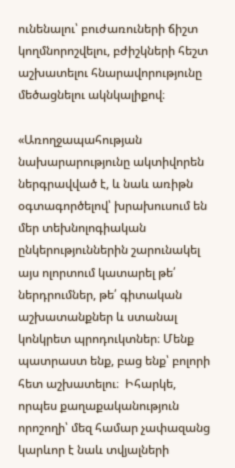ունենալու՝ բուժառուների ճիշտ կողմնորոշվելու, բժիշկների հեշտ աշխատելու հնարավորությունը մեծացնելու ակնկալիքով։

«Առողջապահության նախարարությունը ակտիվորեն ներգրավված է, և նաև առիթն օգտագործելով՝ խրախուսում են մեր տեխնոլոգիական ընկերություններին շարունակել այս ոլորտում կատարել թե՛ ներդրումներ, թե՛ գիտական աշխատանքներ և ստանալ կոնկրետ պրոդուկտներ։ Մենք պատրաստ ենք, բաց ենք՝ բոլորի հետ աշխատելու։  Իհարկե, որպես քաղաքականություն որոշողի՝ մեզ համար չափազանց կարևոր է նաև տվյալների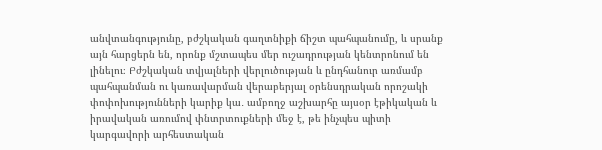անվտանգությունը, բժշկական գաղտնիքի ճիշտ պահպանումը, և սրանք այն հարցերն են, որոնք մշտապես մեր ուշադրության կենտրոնում են լինելու։ Բժշկական տվյալների վերլուծության և ընդհանուր առմամբ պահպանման ու կառավարման վերաբերյալ օրենսդրական որոշակի փոփոխությունների կարիք կա․ ամբողջ աշխարհը այսօր էթիկական և իրավական առումով փնտրտուքների մեջ է, թե ինչպես պիտի կարգավորի արհեստական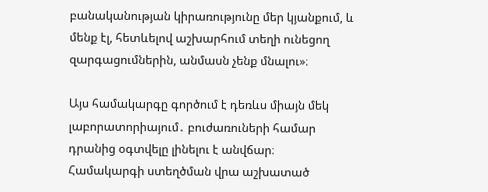բանականության կիրառությունը մեր կյանքում, և մենք էլ, հետևելով աշխարհում տեղի ունեցող զարգացումներին, անմասն չենք մնալու»։

Այս համակարգը գործում է դեռևս միայն մեկ լաբորատորիայում․ բուժառուների համար դրանից օգտվելը լինելու է անվճար։ Համակարգի ստեղծման վրա աշխատած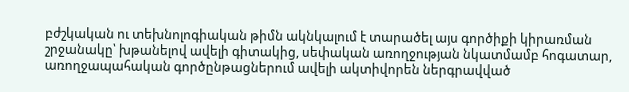բժշկական ու տեխնոլոգիական թիմն ակնկալում է տարածել այս գործիքի կիրառման շրջանակը՝ խթանելով ավելի գիտակից, սեփական առողջության նկատմամբ հոգատար, առողջապահական գործընթացներում ավելի ակտիվորեն ներգրավված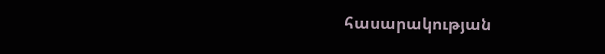հասարակության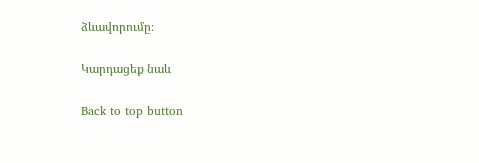ձևավորումը։

Կարդացեք նաև

Back to top button